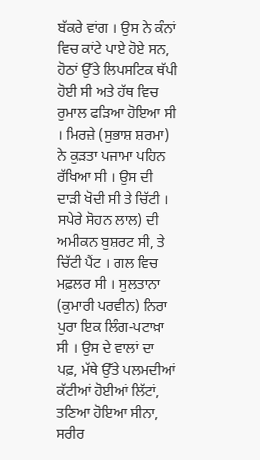ਬੱਕਰੇ ਵਾਂਗ । ਉਸ ਨੇ ਕੰਨਾਂ ਵਿਚ ਕਾਂਟੇ ਪਾਏ ਹੋਏ ਸਨ, ਹੋਠਾਂ ਉੱਤੇ ਲਿਪਸਟਿਕ ਥੱਪੀ ਹੋਈ ਸੀ ਅਤੇ ਹੱਥ ਵਿਚ ਰੁਮਾਲ ਫੜਿਆ ਹੋਇਆ ਸੀ । ਮਿਰਜ਼ੇ (ਸੁਭਾਸ਼ ਸ਼ਰਮਾ) ਨੇ ਕੁੜਤਾ ਪਜਾਮਾ ਪਹਿਨ ਰੱਖਿਆ ਸੀ । ਉਸ ਦੀ ਦਾੜੀ ਖੋਦੀ ਸੀ ਤੇ ਚਿੱਟੀ । ਸਪੇਰੇ ਸੋਹਨ ਲਾਲ) ਦੀ ਅਮੀਕਨ ਬੁਸ਼ਰਟ ਸੀ, ਤੇ ਚਿੱਟੀ ਪੈਂਟ । ਗਲ ਵਿਚ ਮਫ਼ਲਰ ਸੀ । ਸੁਲਤਾਨਾ (ਕੁਮਾਰੀ ਪਰਵੀਨ) ਨਿਰਾ ਪੁਰਾ ਇਕ ਲਿੰਗ-ਪਟਾਖ਼ਾ ਸੀ । ਉਸ ਦੇ ਵਾਲਾਂ ਦਾ ਪਫ਼, ਮੱਥੇ ਉੱਤੇ ਪਲਮਦੀਆਂ ਕੱਟੀਆਂ ਹੋਈਆਂ ਲਿੱਟਾਂ, ਤਣਿਆ ਹੋਇਆ ਸੀਨਾ, ਸਰੀਰ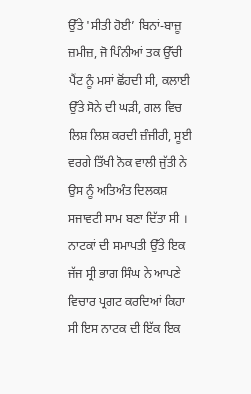ਉੱਤੇ 'ਸੀਤੀ ਹੋਈ’ ਬਿਨਾਂ-ਬਾਜ਼ੂ ਜ਼ਮੀਜ਼, ਜੋ ਪਿੰਨੀਆਂ ਤਕ ਉੱਚੀ ਪੈਂਟ ਨੂੰ ਮਸਾਂ ਛੋਂਹਦੀ ਸੀ, ਕਲਾਈ ਉੱਤੇ ਸੋਨੇ ਦੀ ਘੜੀ, ਗਲ ਵਿਚ ਲਿਸ਼ ਲਿਸ਼ ਕਰਦੀ ਜ਼ੰਜੀਰੀ, ਸੂਈ ਵਰਗੇ ਤਿੱਖੀ ਨੋਕ ਵਾਲੀ ਜੁੱਤੀ ਨੇ ਉਸ ਨੂੰ ਅਤਿਅੰਤ ਦਿਲਕਸ਼ ਸਜਾਵਟੀ ਸਾਮ ਬਣਾ ਦਿੱਤਾ ਸੀ । ਨਾਟਕਾਂ ਦੀ ਸਮਾਪਤੀ ਉੱਤੇ ਇਕ ਜੱਜ ਸ੍ਰੀ ਭਾਗ ਸਿੰਘ ਨੇ ਆਪਣੇ ਵਿਚਾਰ ਪ੍ਰਗਟ ਕਰਦਿਆਂ ਕਿਹਾ ਸੀ ਇਸ ਨਾਟਕ ਦੀ ਇੱਕ ਇਕ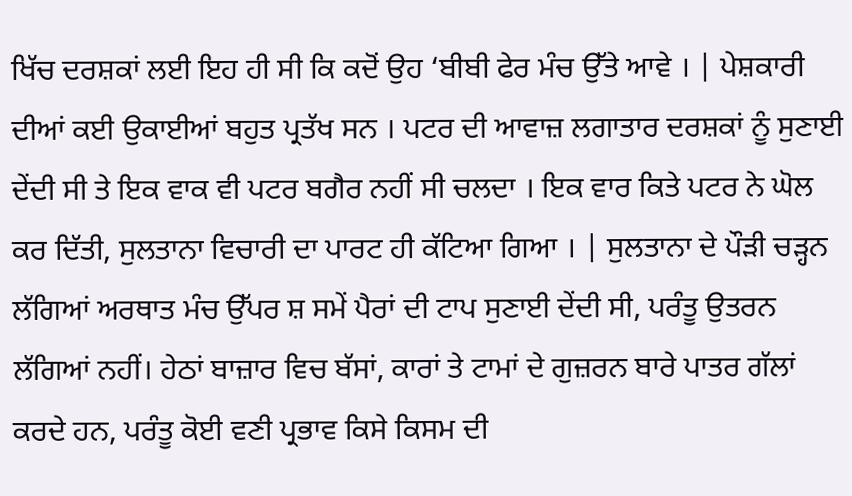ਖਿੱਚ ਦਰਸ਼ਕਾਂ ਲਈ ਇਹ ਹੀ ਸੀ ਕਿ ਕਦੋਂ ਉਹ ‘ਬੀਬੀ ਫੇਰ ਮੰਚ ਉੱਤੇ ਆਵੇ । | ਪੇਸ਼ਕਾਰੀ ਦੀਆਂ ਕਈ ਉਕਾਈਆਂ ਬਹੁਤ ਪ੍ਰਤੱਖ ਸਨ । ਪਟਰ ਦੀ ਆਵਾਜ਼ ਲਗਾਤਾਰ ਦਰਸ਼ਕਾਂ ਨੂੰ ਸੁਣਾਈ ਦੇਂਦੀ ਸੀ ਤੇ ਇਕ ਵਾਕ ਵੀ ਪਟਰ ਬਗੈਰ ਨਹੀਂ ਸੀ ਚਲਦਾ । ਇਕ ਵਾਰ ਕਿਤੇ ਪਟਰ ਨੇ ਘੋਲ ਕਰ ਦਿੱਤੀ, ਸੁਲਤਾਨਾ ਵਿਚਾਰੀ ਦਾ ਪਾਰਟ ਹੀ ਕੱਟਿਆ ਗਿਆ । | ਸੁਲਤਾਨਾ ਦੇ ਪੌੜੀ ਚੜ੍ਹਨ ਲੱਗਿਆਂ ਅਰਥਾਤ ਮੰਚ ਉੱਪਰ ਸ਼ ਸਮੇਂ ਪੈਰਾਂ ਦੀ ਟਾਪ ਸੁਣਾਈ ਦੇਂਦੀ ਸੀ, ਪਰੰਤੂ ਉਤਰਨ ਲੱਗਿਆਂ ਨਹੀਂ। ਹੇਠਾਂ ਬਾਜ਼ਾਰ ਵਿਚ ਬੱਸਾਂ, ਕਾਰਾਂ ਤੇ ਟਾਮਾਂ ਦੇ ਗੁਜ਼ਰਨ ਬਾਰੇ ਪਾਤਰ ਗੱਲਾਂ ਕਰਦੇ ਹਨ, ਪਰੰਤੂ ਕੋਈ ਵਣੀ ਪ੍ਰਭਾਵ ਕਿਸੇ ਕਿਸਮ ਦੀ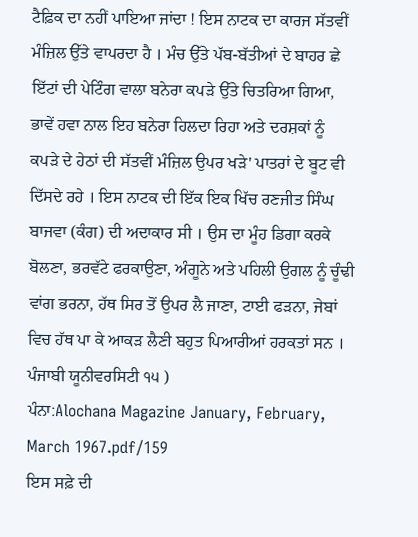ਟੈਫ਼ਿਕ ਦਾ ਨਹੀਂ ਪਾਇਆ ਜਾਂਦਾ ! ਇਸ ਨਾਟਕ ਦਾ ਕਾਰਜ ਸੱਤਵੀਂ ਮੰਜ਼ਿਲ ਉੱਤੇ ਵਾਪਰਦਾ ਹੈ । ਮੰਚ ਉੱਤੇ ਪੱਬ-ਬੱਤੀਆਂ ਦੇ ਬਾਹਰ ਛੇ ਇੱਟਾਂ ਦੀ ਪੇਟਿੰਗ ਵਾਲਾ ਬਨੇਰਾ ਕਪੜੇ ਉੱਤੇ ਚਿਤਰਿਆ ਗਿਆ, ਭਾਵੇਂ ਹਵਾ ਨਾਲ ਇਹ ਬਨੇਰਾ ਹਿਲਦਾ ਰਿਹਾ ਅਤੇ ਦਰਸ਼ਕਾਂ ਨੂੰ ਕਪੜੇ ਦੇ ਹੇਠਾਂ ਦੀ ਸੱਤਵੀਂ ਮੰਜ਼ਿਲ ਉਪਰ ਖੜੇ' ਪਾਤਰਾਂ ਦੇ ਬੂਟ ਵੀ ਦਿੱਸਦੇ ਰਹੇ । ਇਸ ਨਾਟਕ ਦੀ ਇੱਕ ਇਕ ਖਿੱਚ ਰਣਜੀਤ ਸਿੰਘ ਬਾਜਵਾ (ਕੰਗ) ਦੀ ਅਦਾਕਾਰ ਸੀ । ਉਸ ਦਾ ਮੂੰਹ ਡਿਗਾ ਕਰਕੇ ਬੋਲਣਾ, ਭਰਵੱਟੇ ਫਰਕਾਉਣਾ, ਅੰਗੂਨੇ ਅਤੇ ਪਹਿਲੀ ਉਗਲ ਨੂੰ ਚੂੰਢੀ ਵਾਂਗ ਭਰਨਾ, ਹੱਥ ਸਿਰ ਤੋਂ ਉਪਰ ਲੈ ਜਾਣਾ, ਟਾਈ ਫੜਨਾ, ਜੇਬਾਂ ਵਿਚ ਹੱਥ ਪਾ ਕੇ ਆਕੜ ਲੈਣੀ ਬਹੁਤ ਪਿਆਰੀਆਂ ਹਰਕਤਾਂ ਸਨ । ਪੰਜਾਬੀ ਯੂਨੀਵਰਸਿਟੀ ੧੫ )
ਪੰਨਾ:Alochana Magazine January, February, March 1967.pdf/159
ਇਸ ਸਫ਼ੇ ਦੀ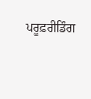ਪਰੂਫ਼ਰੀਡਿੰਗ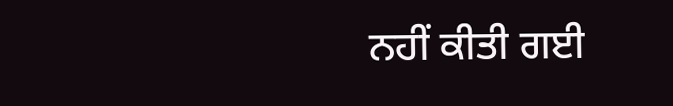ਨਹੀਂ ਕੀਤੀ ਗਈ